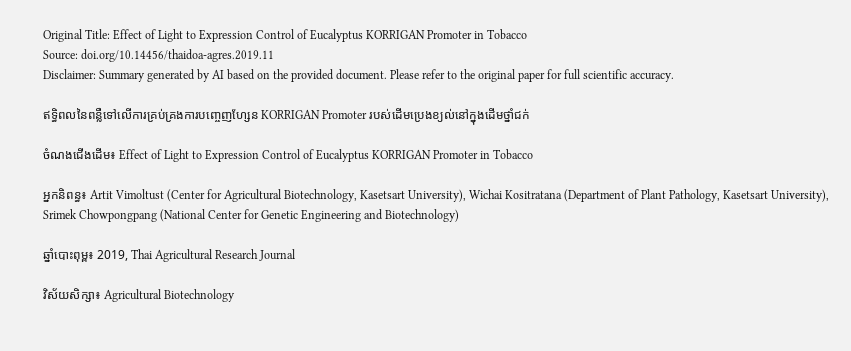Original Title: Effect of Light to Expression Control of Eucalyptus KORRIGAN Promoter in Tobacco
Source: doi.org/10.14456/thaidoa-agres.2019.11
Disclaimer: Summary generated by AI based on the provided document. Please refer to the original paper for full scientific accuracy.

ឥទ្ធិពលនៃពន្លឺទៅលើការគ្រប់គ្រងការបញ្ចេញហ្សែន KORRIGAN Promoter របស់ដើមប្រេងខ្យល់នៅក្នុងដើមថ្នាំជក់

ចំណងជើងដើម៖ Effect of Light to Expression Control of Eucalyptus KORRIGAN Promoter in Tobacco

អ្នកនិពន្ធ៖ Artit Vimoltust (Center for Agricultural Biotechnology, Kasetsart University), Wichai Kositratana (Department of Plant Pathology, Kasetsart University), Srimek Chowpongpang (National Center for Genetic Engineering and Biotechnology)

ឆ្នាំបោះពុម្ព៖ 2019, Thai Agricultural Research Journal

វិស័យសិក្សា៖ Agricultural Biotechnology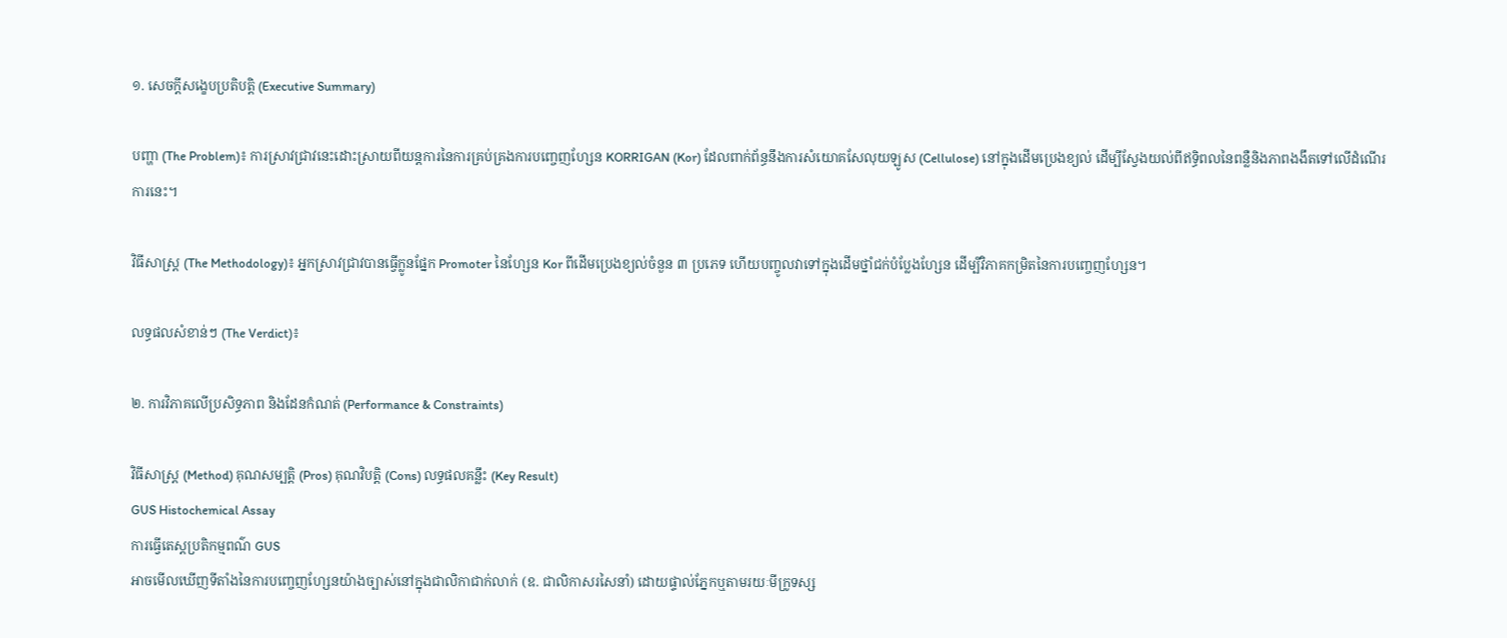១. សេចក្តីសង្ខេបប្រតិបត្តិ (Executive Summary)

បញ្ហា (The Problem)៖ ការស្រាវជ្រាវនេះដោះស្រាយពីយន្តការនៃការគ្រប់គ្រងការបញ្ចេញហ្សែន KORRIGAN (Kor) ដែលពាក់ព័ន្ធនឹងការសំយោគសែលុយឡូស (Cellulose) នៅក្នុងដើមប្រេងខ្យល់ ដើម្បីស្វែងយល់ពីឥទ្ធិពលនៃពន្លឺនិងភាពងងឹតទៅលើដំណើរការនេះ។

វិធីសាស្ត្រ (The Methodology)៖ អ្នកស្រាវជ្រាវបានធ្វើក្លូនផ្នែក Promoter នៃហ្សែន Kor ពីដើមប្រេងខ្យល់ចំនួន ៣ ប្រភេទ ហើយបញ្ចូលវាទៅក្នុងដើមថ្នាំជក់បំប្លែងហ្សែន ដើម្បីវិភាគកម្រិតនៃការបញ្ចេញហ្សែន។

លទ្ធផលសំខាន់ៗ (The Verdict)៖

២. ការវិភាគលើប្រសិទ្ធភាព និងដែនកំណត់ (Performance & Constraints)

វិធីសាស្ត្រ (Method) គុណសម្បត្តិ (Pros) គុណវិបត្តិ (Cons) លទ្ធផលគន្លឹះ (Key Result)
GUS Histochemical Assay
ការធ្វើតេស្តប្រតិកម្មពណ៌ GUS
អាចមើលឃើញទីតាំងនៃការបញ្ចេញហ្សែនយ៉ាងច្បាស់នៅក្នុងជាលិកាជាក់លាក់ (ឧ. ជាលិកាសរសៃនាំ) ដោយផ្ទាល់ភ្នែកឬតាមរយៈមីក្រូទស្ស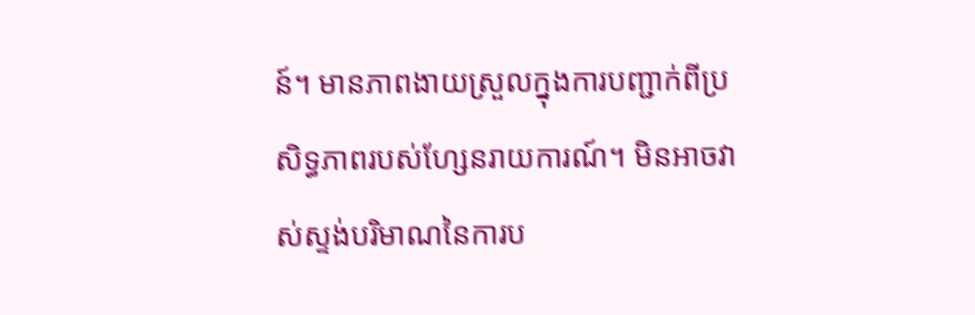ន៍។ មានភាពងាយស្រួលក្នុងការបញ្ជាក់ពីប្រសិទ្ធភាពរបស់ហ្សែនរាយការណ៍។ មិនអាចវាស់ស្ទង់បរិមាណនៃការប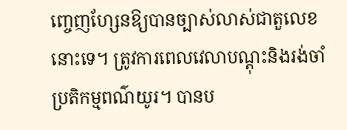ញ្ចេញហ្សែនឱ្យបានច្បាស់លាស់ជាតួលេខនោះទេ។ ត្រូវការពេលវេលាបណ្តុះនិងរង់ចាំប្រតិកម្មពណ៌យូរ។ បានប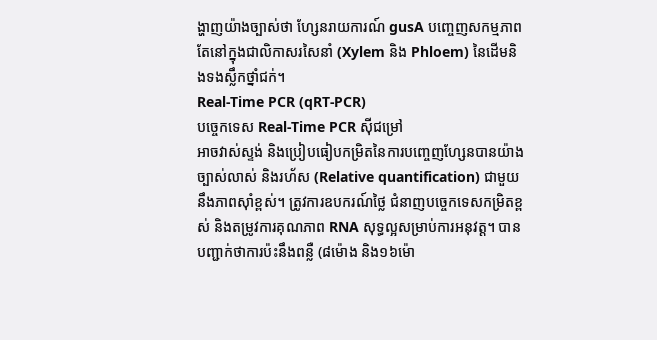ង្ហាញយ៉ាងច្បាស់ថា ហ្សែនរាយការណ៍ gusA បញ្ចេញសកម្មភាពតែនៅក្នុងជាលិកាសរសៃនាំ (Xylem និង Phloem) នៃដើមនិងទងស្លឹកថ្នាំជក់។
Real-Time PCR (qRT-PCR)
បច្ចេកទេស Real-Time PCR ស៊ីជម្រៅ
អាចវាស់ស្ទង់ និងប្រៀបធៀបកម្រិតនៃការបញ្ចេញហ្សែនបានយ៉ាងច្បាស់លាស់ និងរហ័ស (Relative quantification) ជាមួយនឹងភាពស៊ាំខ្ពស់។ ត្រូវការឧបករណ៍ថ្លៃ ជំនាញបច្ចេកទេសកម្រិតខ្ពស់ និងតម្រូវការគុណភាព RNA សុទ្ធល្អសម្រាប់ការអនុវត្ត។ បានបញ្ជាក់ថាការប៉ះនឹងពន្លឺ (៨ម៉ោង និង១៦ម៉ោ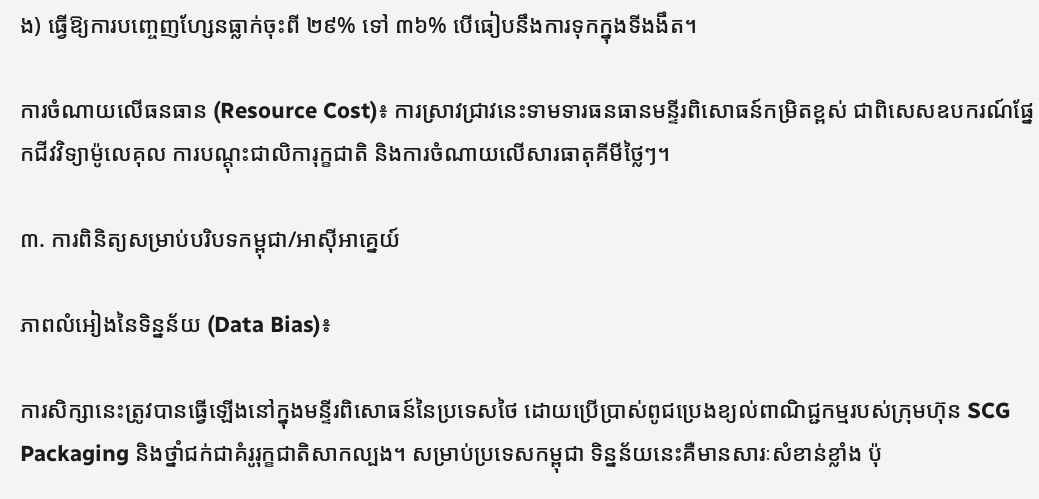ង) ធ្វើឱ្យការបញ្ចេញហ្សែនធ្លាក់ចុះពី ២៩% ទៅ ៣៦% បើធៀបនឹងការទុកក្នុងទីងងឹត។

ការចំណាយលើធនធាន (Resource Cost)៖ ការស្រាវជ្រាវនេះទាមទារធនធានមន្ទីរពិសោធន៍កម្រិតខ្ពស់ ជាពិសេសឧបករណ៍ផ្នែកជីវវិទ្យាម៉ូលេគុល ការបណ្តុះជាលិការុក្ខជាតិ និងការចំណាយលើសារធាតុគីមីថ្លៃៗ។

៣. ការពិនិត្យសម្រាប់បរិបទកម្ពុជា/អាស៊ីអាគ្នេយ៍

ភាពលំអៀងនៃទិន្នន័យ (Data Bias)៖

ការសិក្សានេះត្រូវបានធ្វើឡើងនៅក្នុងមន្ទីរពិសោធន៍នៃប្រទេសថៃ ដោយប្រើប្រាស់ពូជប្រេងខ្យល់ពាណិជ្ជកម្មរបស់ក្រុមហ៊ុន SCG Packaging និងថ្នាំជក់ជាគំរូរុក្ខជាតិសាកល្បង។ សម្រាប់ប្រទេសកម្ពុជា ទិន្នន័យនេះគឺមានសារៈសំខាន់ខ្លាំង ប៉ុ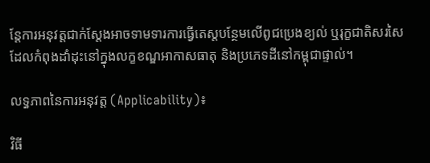ន្តែការអនុវត្តជាក់ស្តែងអាចទាមទារការធ្វើតេស្តបន្ថែមលើពូជប្រេងខ្យល់ ឬរុក្ខជាតិសរសៃដែលកំពុងដាំដុះនៅក្នុងលក្ខខណ្ឌអាកាសធាតុ និងប្រភេទដីនៅកម្ពុជាផ្ទាល់។

លទ្ធភាពនៃការអនុវត្ត (Applicability)៖

វិធី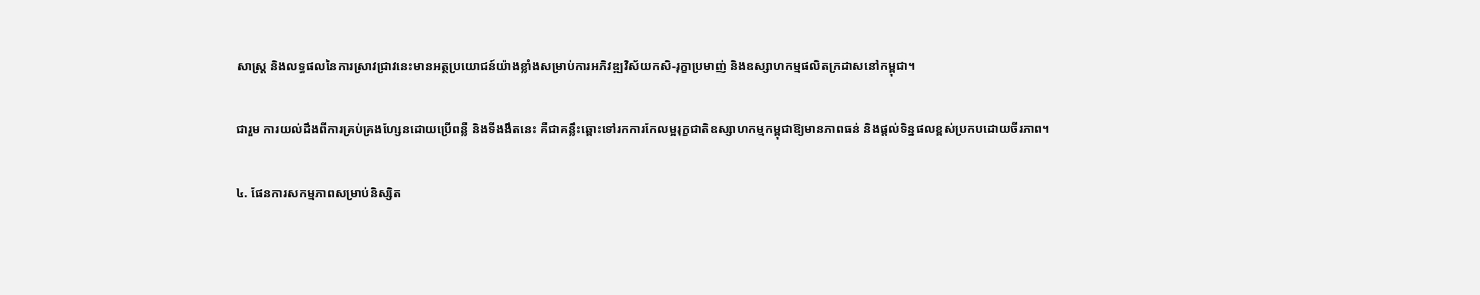សាស្ត្រ និងលទ្ធផលនៃការស្រាវជ្រាវនេះមានអត្ថប្រយោជន៍យ៉ាងខ្លាំងសម្រាប់ការអភិវឌ្ឍវិស័យកសិ-រុក្ខាប្រមាញ់ និងឧស្សាហកម្មផលិតក្រដាសនៅកម្ពុជា។

ជារួម ការយល់ដឹងពីការគ្រប់គ្រងហ្សែនដោយប្រើពន្លឺ និងទីងងឹតនេះ គឺជាគន្លឹះឆ្ពោះទៅរកការកែលម្អរុក្ខជាតិឧស្សាហកម្មកម្ពុជាឱ្យមានភាពធន់ និងផ្តល់ទិន្នផលខ្ពស់ប្រកបដោយចីរភាព។

៤. ផែនការសកម្មភាពសម្រាប់និស្សិត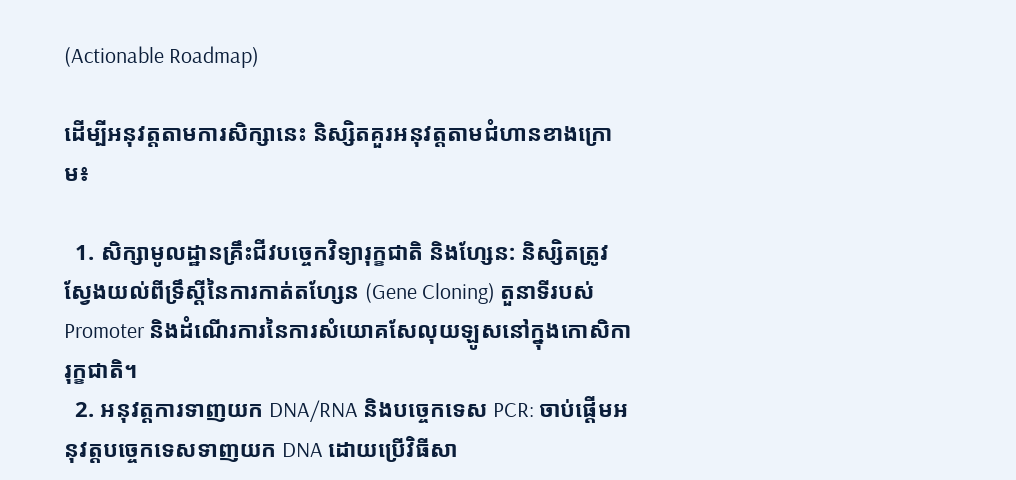(Actionable Roadmap)

ដើម្បីអនុវត្តតាមការសិក្សានេះ និស្សិតគួរអនុវត្តតាមជំហានខាងក្រោម៖

  1. សិក្សាមូលដ្ឋានគ្រឹះជីវបច្ចេកវិទ្យារុក្ខជាតិ និងហ្សែន: និស្សិតត្រូវស្វែងយល់ពីទ្រឹស្តីនៃការកាត់តហ្សែន (Gene Cloning) តួនាទីរបស់ Promoter និងដំណើរការនៃការសំយោគសែលុយឡូសនៅក្នុងកោសិការុក្ខជាតិ។
  2. អនុវត្តការទាញយក DNA/RNA និងបច្ចេកទេស PCR: ចាប់ផ្តើមអនុវត្តបច្ចេកទេសទាញយក DNA ដោយប្រើវិធីសា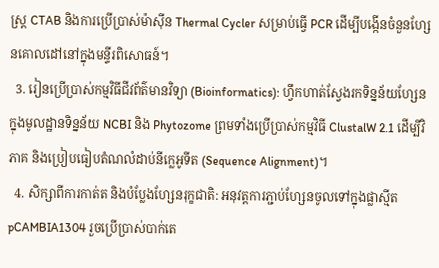ស្រ្ត CTAB និងការប្រើប្រាស់ម៉ាស៊ីន Thermal Cycler សម្រាប់ធ្វើ PCR ដើម្បីបង្កើនចំនួនហ្សែនគោលដៅនៅក្នុងមន្ទីរពិសោធន៍។
  3. រៀនប្រើប្រាស់កម្មវិធីជីវព័ត៌មានវិទ្យា (Bioinformatics): ហ្វឹកហាត់ស្វែងរកទិន្នន័យហ្សែនក្នុងមូលដ្ឋានទិន្នន័យ NCBI និង Phytozome ព្រមទាំងប្រើប្រាស់កម្មវិធី ClustalW 2.1 ដើម្បីវិភាគ និងប្រៀបធៀបតំណលំដាប់នីក្លេអូទីត (Sequence Alignment)។
  4. សិក្សាពីការកាត់ត និងបំប្លែងហ្សែនរុក្ខជាតិ: អនុវត្តការភ្ជាប់ហ្សែនចូលទៅក្នុងផ្លាស្មីត pCAMBIA1304 រួចប្រើប្រាស់បាក់តេ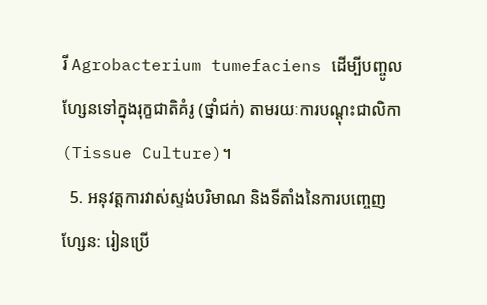រី Agrobacterium tumefaciens ដើម្បីបញ្ចូលហ្សែនទៅក្នុងរុក្ខជាតិគំរូ (ថ្នាំជក់) តាមរយៈការបណ្តុះជាលិកា (Tissue Culture)។
  5. អនុវត្តការវាស់ស្ទង់បរិមាណ និងទីតាំងនៃការបញ្ចេញហ្សែន: រៀនប្រើ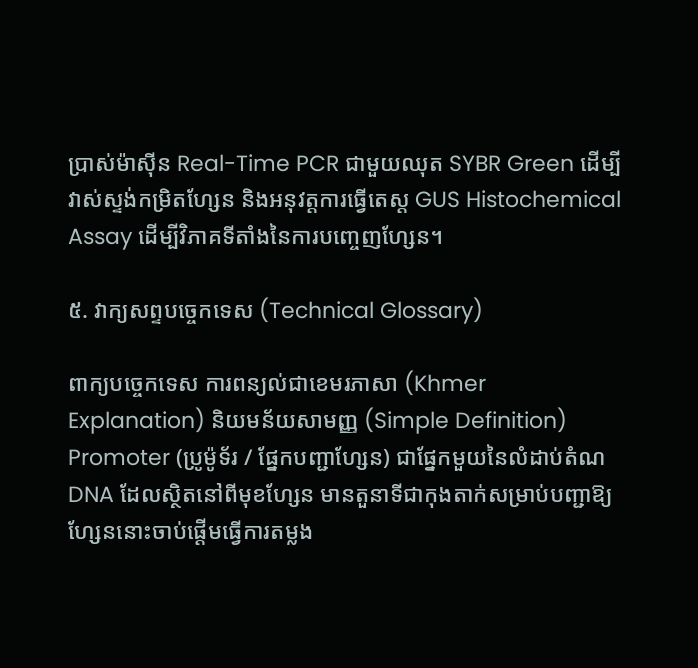ប្រាស់ម៉ាស៊ីន Real-Time PCR ជាមួយឈុត SYBR Green ដើម្បីវាស់ស្ទង់កម្រិតហ្សែន និងអនុវត្តការធ្វើតេស្ត GUS Histochemical Assay ដើម្បីវិភាគទីតាំងនៃការបញ្ចេញហ្សែន។

៥. វាក្យសព្ទបច្ចេកទេស (Technical Glossary)

ពាក្យបច្ចេកទេស ការពន្យល់ជាខេមរភាសា (Khmer Explanation) និយមន័យសាមញ្ញ (Simple Definition)
Promoter (ប្រូម៉ូទ័រ / ផ្នែកបញ្ជាហ្សែន) ជាផ្នែកមួយនៃលំដាប់តំណ DNA ដែលស្ថិតនៅពីមុខហ្សែន មានតួនាទីជាកុងតាក់សម្រាប់បញ្ជាឱ្យហ្សែននោះចាប់ផ្តើមធ្វើការតម្លង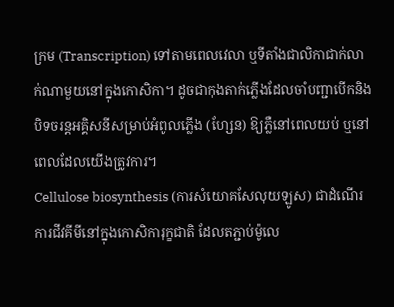ក្រម (Transcription) ទៅតាមពេលវេលា ឬទីតាំងជាលិកាជាក់លាក់ណាមួយនៅក្នុងកោសិកា។ ដូចជាកុងតាក់ភ្លើងដែលចាំបញ្ជាបើកនិងបិទចរន្តអគ្គិសនីសម្រាប់អំពូលភ្លើង (ហ្សែន) ឱ្យភ្លឺនៅពេលយប់ ឬនៅពេលដែលយើងត្រូវការ។
Cellulose biosynthesis (ការសំយោគសែលុយឡូស) ជាដំណើរការជីវគីមីនៅក្នុងកោសិការុក្ខជាតិ ដែលតភ្ជាប់ម៉ូលេ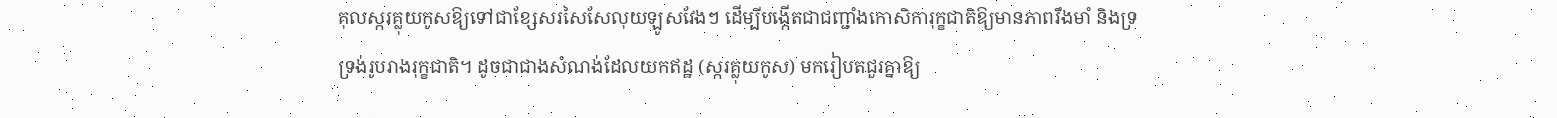គុលស្ករគ្លុយកូសឱ្យទៅជាខ្សែសរសៃសែលុយឡូសវែងៗ ដើម្បីបង្កើតជាជញ្ជាំងកោសិការុក្ខជាតិឱ្យមានភាពរឹងមាំ និងទ្រទ្រង់រូបរាងរុក្ខជាតិ។ ដូចជាជាងសំណង់ដែលយកឥដ្ឋ (ស្ករគ្លុយកូស) មករៀបតជួរគ្នាឱ្យ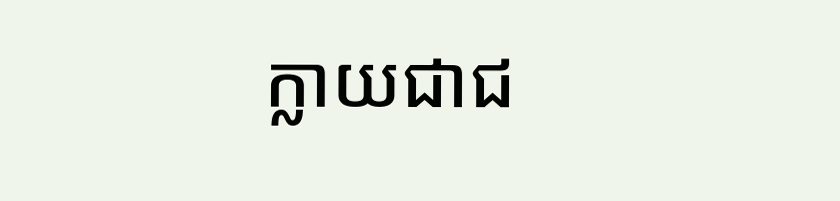ក្លាយជាជ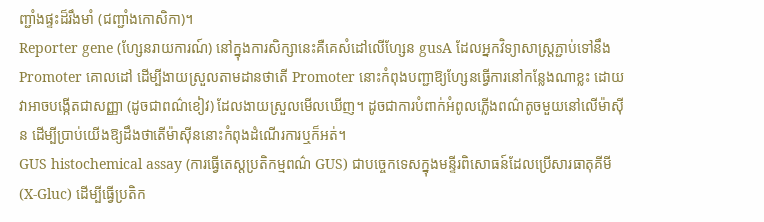ញ្ជាំងផ្ទះដ៏រឹងមាំ (ជញ្ជាំងកោសិកា)។
Reporter gene (ហ្សែនរាយការណ៍) នៅក្នុងការសិក្សានេះគឺគេសំដៅលើហ្សែន gusA ដែលអ្នកវិទ្យាសាស្ត្រភ្ជាប់ទៅនឹង Promoter គោលដៅ ដើម្បីងាយស្រួលតាមដានថាតើ Promoter នោះកំពុងបញ្ជាឱ្យហ្សែនធ្វើការនៅកន្លែងណាខ្លះ ដោយវាអាចបង្កើតជាសញ្ញា (ដូចជាពណ៌ខៀវ) ដែលងាយស្រួលមើលឃើញ។ ដូចជាការបំពាក់អំពូលភ្លើងពណ៌តូចមួយនៅលើម៉ាស៊ីន ដើម្បីប្រាប់យើងឱ្យដឹងថាតើម៉ាស៊ីននោះកំពុងដំណើរការឬក៏អត់។
GUS histochemical assay (ការធ្វើតេស្តប្រតិកម្មពណ៌ GUS) ជាបច្ចេកទេសក្នុងមន្ទីរពិសោធន៍ដែលប្រើសារធាតុគីមី (X-Gluc) ដើម្បីធ្វើប្រតិក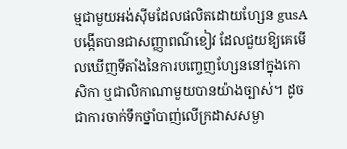ម្មជាមួយអង់ស៊ីមដែលផលិតដោយហ្សែន gusA បង្កើតបានជាសញ្ញាពណ៌ខៀវ ដែលជួយឱ្យគេមើលឃើញទីតាំងនៃការបញ្ចេញហ្សែននៅក្នុងកោសិកា ឬជាលិកាណាមួយបានយ៉ាងច្បាស់។ ដូចជាការចាក់ទឹកថ្នាំបាញ់លើក្រដាសសម្ងា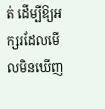ត់ ដើម្បីឱ្យអក្សរដែលមើលមិនឃើញ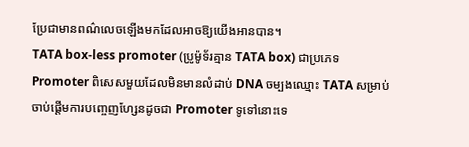ប្រែជាមានពណ៌លេចឡើងមកដែលអាចឱ្យយើងអានបាន។
TATA box-less promoter (ប្រូម៉ូទ័រគ្មាន TATA box) ជាប្រភេទ Promoter ពិសេសមួយដែលមិនមានលំដាប់ DNA ចម្បងឈ្មោះ TATA សម្រាប់ចាប់ផ្តើមការបញ្ចេញហ្សែនដូចជា Promoter ទូទៅនោះទេ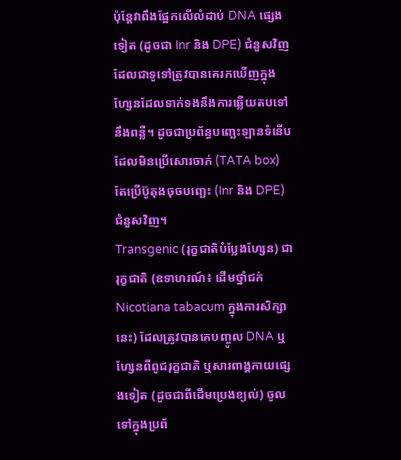ប៉ុន្តែវាពឹងផ្អែកលើលំដាប់ DNA ផ្សេងទៀត (ដូចជា Inr និង DPE) ជំនួសវិញ ដែលជាទូទៅត្រូវបានគេរកឃើញក្នុងហ្សែនដែលទាក់ទងនឹងការឆ្លើយតបទៅនឹងពន្លឺ។ ដូចជាប្រព័ន្ធបញ្ឆេះឡានទំនើបដែលមិនប្រើសោរចាក់ (TATA box) តែប្រើប៊ូតុងចុចបញ្ឆេះ (Inr និង DPE) ជំនួសវិញ។
Transgenic (រុក្ខជាតិបំប្លែងហ្សែន) ជារុក្ខជាតិ (ឧទាហរណ៍៖ ដើមថ្នាំជក់ Nicotiana tabacum ក្នុងការសិក្សានេះ) ដែលត្រូវបានគេបញ្ចូល DNA ឬហ្សែនពីពូជរុក្ខជាតិ ឬសារពាង្គកាយផ្សេងទៀត (ដូចជាពីដើមប្រេងខ្យល់) ចូលទៅក្នុងប្រព័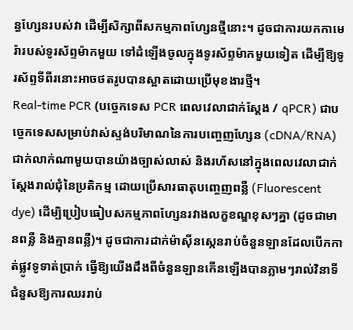ន្ធហ្សែនរបស់វា ដើម្បីសិក្សាពីសកម្មភាពហ្សែនថ្មីនោះ។ ដូចជាការយកកាមេរ៉ារបស់ទូរស័ព្ទម៉ាកមួយ ទៅដំឡើងចូលក្នុងទូរស័ព្ទម៉ាកមួយទៀត ដើម្បីឱ្យទូរស័ព្ទទីពីរនោះអាចថតរូបបានស្អាតដោយប្រើមុខងារថ្មី។
Real-time PCR (បច្ចេកទេស PCR ពេលវេលាជាក់ស្តែង / qPCR) ជាបច្ចេកទេសសម្រាប់វាស់ស្ទង់បរិមាណនៃការបញ្ចេញហ្សែន (cDNA/RNA) ជាក់លាក់ណាមួយបានយ៉ាងច្បាស់លាស់ និងរហ័សនៅក្នុងពេលវេលាជាក់ស្តែងរាល់ជុំនៃប្រតិកម្ម ដោយប្រើសារធាតុបញ្ចេញពន្លឺ (Fluorescent dye) ដើម្បិប្រៀបធៀបសកម្មភាពហ្សែនរវាងលក្ខខណ្ឌខុសៗគ្នា (ដូចជាមានពន្លឺ និងគ្មានពន្លឺ)។ ដូចជាការដាក់ម៉ាស៊ីនស្កេនរាប់ចំនួនឡានដែលបើកកាត់ផ្លូវទូទាត់ប្រាក់ ធ្វើឱ្យយើងដឹងពីចំនួនឡានកើនឡើងបានភ្លាមៗរាល់វិនាទី ជំនួសឱ្យការឈររាប់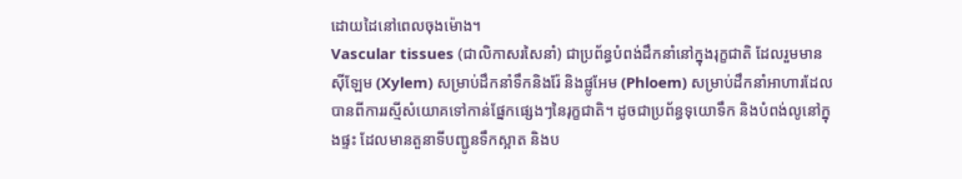ដោយដៃនៅពេលចុងម៉ោង។
Vascular tissues (ជាលិកាសរសៃនាំ) ជាប្រព័ន្ធបំពង់ដឹកនាំនៅក្នុងរុក្ខជាតិ ដែលរួមមានស៊ីឡែម (Xylem) សម្រាប់ដឹកនាំទឹកនិងរ៉ែ និងផ្លូអែម (Phloem) សម្រាប់ដឹកនាំអាហារដែលបានពីការរស្មីសំយោគទៅកាន់ផ្នែកផ្សេងៗនៃរុក្ខជាតិ។ ដូចជាប្រព័ន្ធទុយោទឹក និងបំពង់លូនៅក្នុងផ្ទះ ដែលមានតួនាទីបញ្ជូនទឹកស្អាត និងប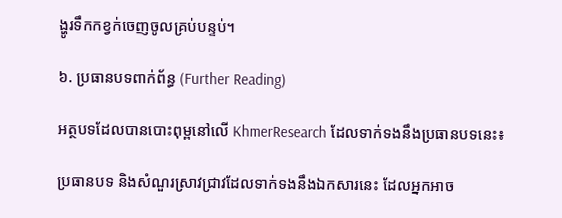ង្ហូរទឹកកខ្វក់ចេញចូលគ្រប់បន្ទប់។

៦. ប្រធានបទពាក់ព័ន្ធ (Further Reading)

អត្ថបទដែលបានបោះពុម្ពនៅលើ KhmerResearch ដែលទាក់ទងនឹងប្រធានបទនេះ៖

ប្រធានបទ និងសំណួរស្រាវជ្រាវដែលទាក់ទងនឹងឯកសារនេះ ដែលអ្នកអាច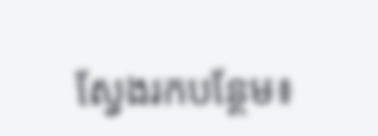ស្វែងរកបន្ថែម៖